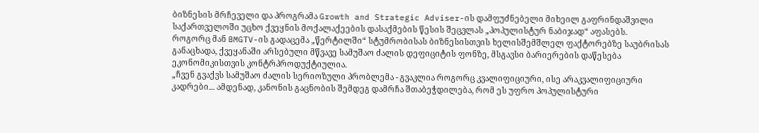ბიზნესის მრჩეველი და პროგრამა Growth and Strategic Adviser-ის დამფუძნებელი მიხეილ გაფრინდაშვილი საქართველოში უცხო ქვეყნის მოქალაქეების დასაქმების წესის შეცვლას „პოპულისტურ ნაბიჯად“ აფასებს.
როგორც მან BMGTV-ის გადაცემა „წერტილში“ სტუმრობისას ბიზნესისთვის ხელისშემშლელ ფაქტორებზე საუბრისას განაცხადა, ქვეყანაში არსებული მწვავე სამუშაო ძალის დეფიციტის ფონზე, მსგავსი ბარიერების დაწესება ეკონომიკისთვის კონტრპროდუქტიულია.
„ჩვენ გვაქვს სამუშაო ძალის სერიოზული პრობლემა - გვაკლია როგორც კვალიფიციური, ისე არაკვალიფიციური კადრები... ამდენად, კანონის გაცნობის შემდეგ დამრჩა შთაბეჭდილება, რომ ეს უფრო პოპულისტური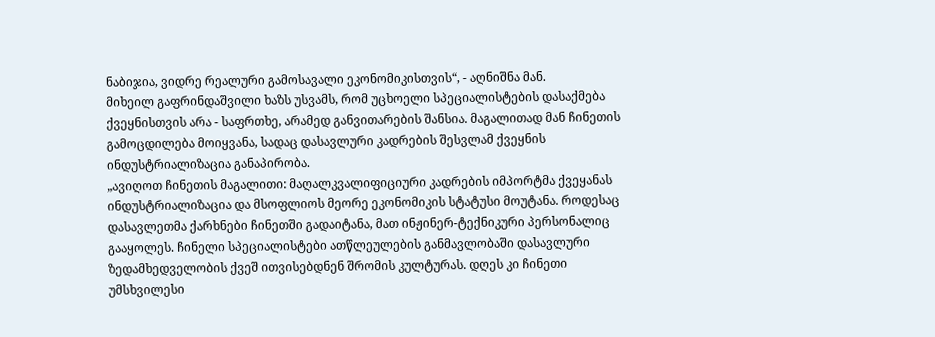ნაბიჯია, ვიდრე რეალური გამოსავალი ეკონომიკისთვის“, - აღნიშნა მან.
მიხეილ გაფრინდაშვილი ხაზს უსვამს, რომ უცხოელი სპეციალისტების დასაქმება ქვეყნისთვის არა - საფრთხე, არამედ განვითარების შანსია. მაგალითად მან ჩინეთის გამოცდილება მოიყვანა, სადაც დასავლური კადრების შესვლამ ქვეყნის ინდუსტრიალიზაცია განაპირობა.
„ავიღოთ ჩინეთის მაგალითი: მაღალკვალიფიციური კადრების იმპორტმა ქვეყანას ინდუსტრიალიზაცია და მსოფლიოს მეორე ეკონომიკის სტატუსი მოუტანა. როდესაც დასავლეთმა ქარხნები ჩინეთში გადაიტანა, მათ ინჟინერ-ტექნიკური პერსონალიც გააყოლეს. ჩინელი სპეციალისტები ათწლეულების განმავლობაში დასავლური ზედამხედველობის ქვეშ ითვისებდნენ შრომის კულტურას. დღეს კი ჩინეთი უმსხვილესი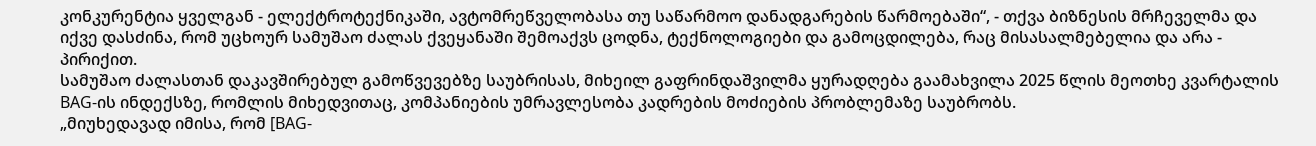კონკურენტია ყველგან - ელექტროტექნიკაში, ავტომრეწველობასა თუ საწარმოო დანადგარების წარმოებაში“, - თქვა ბიზნესის მრჩეველმა და იქვე დასძინა, რომ უცხოურ სამუშაო ძალას ქვეყანაში შემოაქვს ცოდნა, ტექნოლოგიები და გამოცდილება, რაც მისასალმებელია და არა - პირიქით.
სამუშაო ძალასთან დაკავშირებულ გამოწვევებზე საუბრისას, მიხეილ გაფრინდაშვილმა ყურადღება გაამახვილა 2025 წლის მეოთხე კვარტალის BAG-ის ინდექსზე, რომლის მიხედვითაც, კომპანიების უმრავლესობა კადრების მოძიების პრობლემაზე საუბრობს.
„მიუხედავად იმისა, რომ [BAG-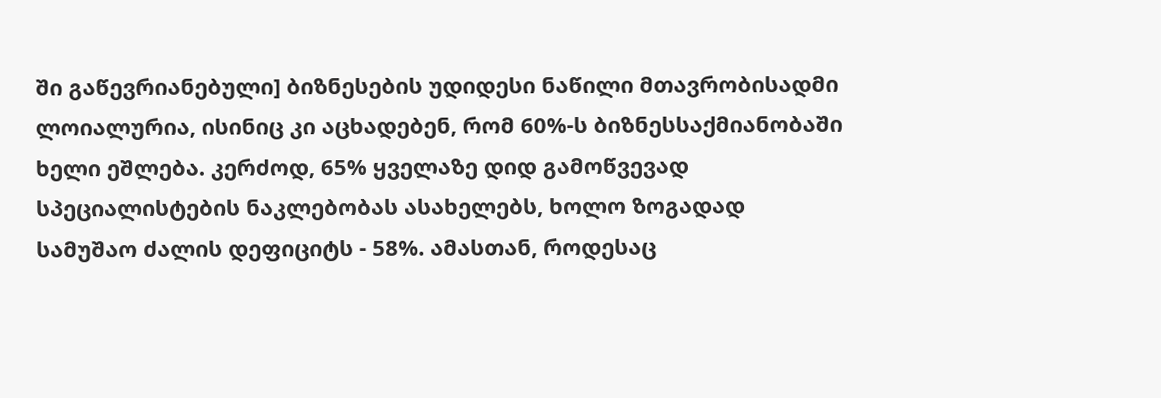ში გაწევრიანებული] ბიზნესების უდიდესი ნაწილი მთავრობისადმი ლოიალურია, ისინიც კი აცხადებენ, რომ 60%-ს ბიზნესსაქმიანობაში ხელი ეშლება. კერძოდ, 65% ყველაზე დიდ გამოწვევად სპეციალისტების ნაკლებობას ასახელებს, ხოლო ზოგადად სამუშაო ძალის დეფიციტს - 58%. ამასთან, როდესაც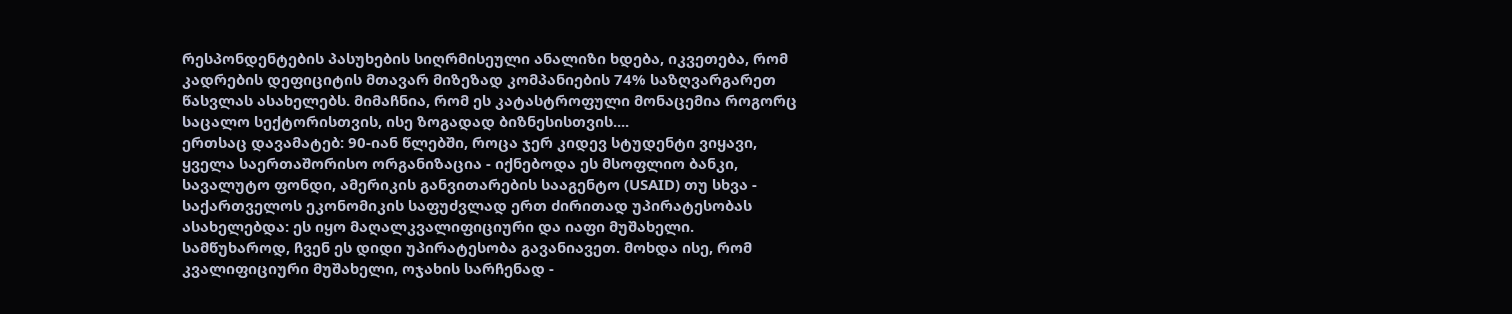რესპონდენტების პასუხების სიღრმისეული ანალიზი ხდება, იკვეთება, რომ კადრების დეფიციტის მთავარ მიზეზად კომპანიების 74% საზღვარგარეთ წასვლას ასახელებს. მიმაჩნია, რომ ეს კატასტროფული მონაცემია როგორც საცალო სექტორისთვის, ისე ზოგადად ბიზნესისთვის....
ერთსაც დავამატებ: 90-იან წლებში, როცა ჯერ კიდევ სტუდენტი ვიყავი, ყველა საერთაშორისო ორგანიზაცია - იქნებოდა ეს მსოფლიო ბანკი, სავალუტო ფონდი, ამერიკის განვითარების სააგენტო (USAID) თუ სხვა - საქართველოს ეკონომიკის საფუძვლად ერთ ძირითად უპირატესობას ასახელებდა: ეს იყო მაღალკვალიფიციური და იაფი მუშახელი. სამწუხაროდ, ჩვენ ეს დიდი უპირატესობა გავანიავეთ. მოხდა ისე, რომ კვალიფიციური მუშახელი, ოჯახის სარჩენად -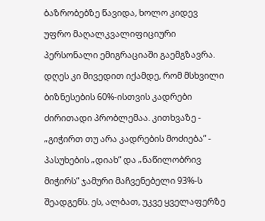ბაზრობებზე წავიდა, ხოლო კიდევ უფრო მაღალკვალიფიციური პერსონალი ემიგრაციაში გაემგზავრა. დღეს კი მივედით იქამდე, რომ მსხვილი ბიზნესების 60%-ისთვის კადრები ძირითადი პრობლემაა. კითხვაზე - „გიჭირთ თუ არა კადრების მოძიება“ - პასუხების „დიახ“ და „ნაწილობრივ მიჭირს“ ჯამური მაჩვენებელი 93%-ს შეადგენს. ეს, ალბათ, უკვე ყველაფერზე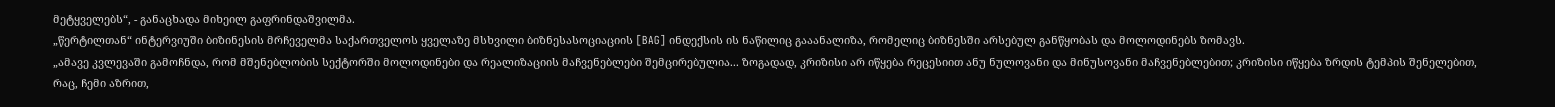მეტყველებს“, - განაცხადა მიხეილ გაფრინდაშვილმა.
„წერტილთან“ ინტერვიუში ბიზინესის მრჩეველმა საქართველოს ყველაზე მსხვილი ბიზნესასოციაციის [BAG] ინდექსის ის ნაწილიც გააანალიზა, რომელიც ბიზნესში არსებულ განწყობას და მოლოდინებს ზომავს.
„ამავე კვლევაში გამოჩნდა, რომ მშენებლობის სექტორში მოლოდინები და რეალიზაციის მაჩვენებლები შემცირებულია... ზოგადად, კრიზისი არ იწყება რეცესიით ანუ ნულოვანი და მინუსოვანი მაჩვენებლებით; კრიზისი იწყება ზრდის ტემპის შენელებით, რაც, ჩემი აზრით,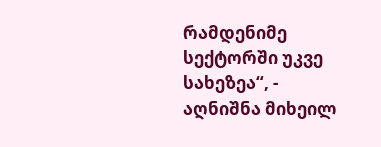რამდენიმე სექტორში უკვე სახეზეა“, - აღნიშნა მიხეილ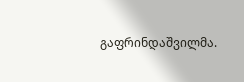გაფრინდაშვილმა.